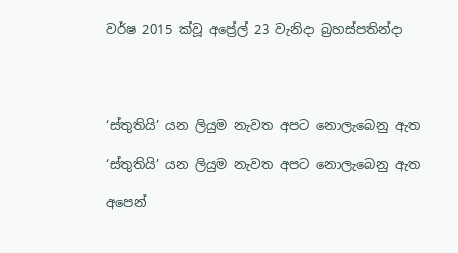වර්ෂ 2015 ක්වූ අප්‍රේල් 23 වැනිදා බ්‍රහස්පතින්දා




‘ස්තුතියි’ යන ලියුම නැවත අපට නොලැබෙනු ඇත

‘ස්තුතියි’ යන ලියුම නැවත අපට නොලැබෙනු ඇත

අපෙන්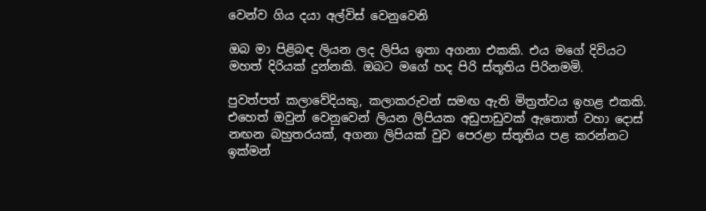වෙන්ව ගිය දයා අල්විස් වෙනුවෙනි

ඔබ මා පිළිබඳ ලියන ලද ලිපිය ඉතා අගනා එකකි. එය මගේ දිවියට මහත් දිරියක් දුන්නකි. ඔබට මගේ හද පිරි ස්තූතිය පිරිනමමි.

පුවත්පත් කලාවේදියකු, කලාකරුවන් සමඟ ඇති මිත්‍රත්වය ඉහළ එකකි. එහෙත් ඔවුන් වෙනුවෙන් ලියන ලිපියක අඩුපාඩුවක් ඇතොත් වහා දොස් නඟන බහුතරයක්, අගනා ලිපියක් වුව පෙරළා ස්තූතිය පළ කරන්නට ඉක්මන්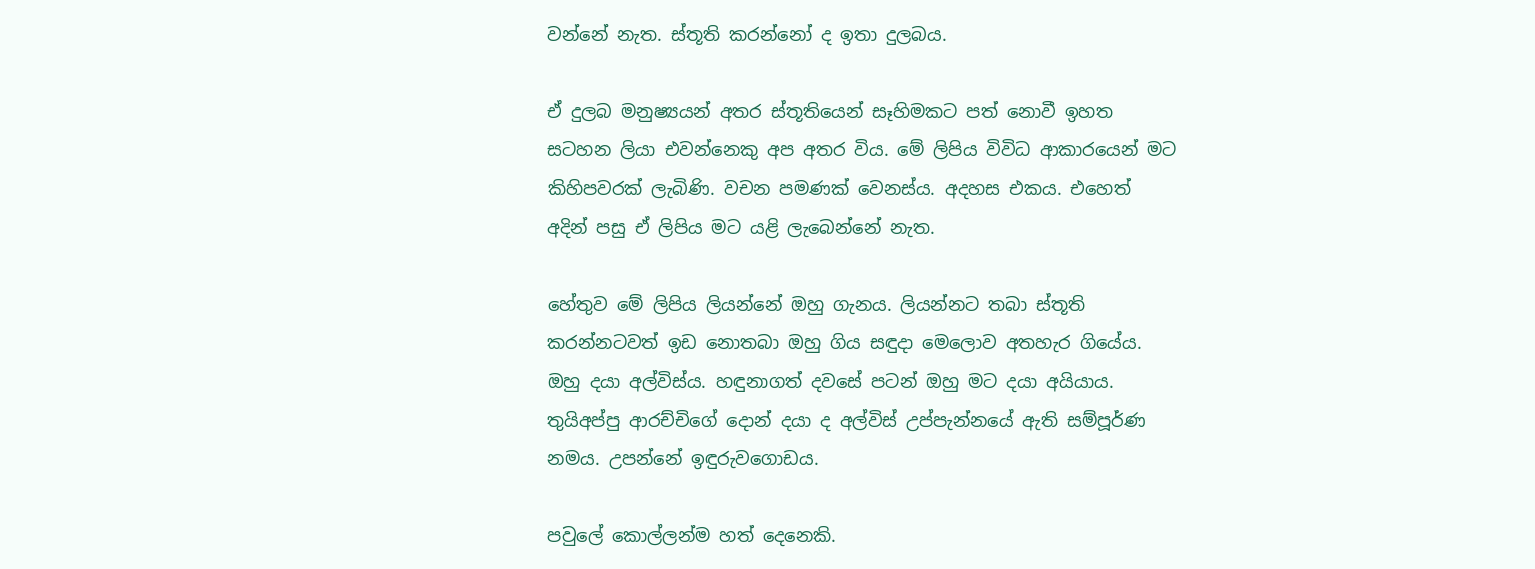වන්නේ නැත. ස්තූති කරන්නෝ ද ඉතා දුලබය.

ඒ දුලබ මනුෂ්‍යයන් අතර ස්තූතියෙන් සෑහිමකට පත් නොවී ඉහත සටහන ලියා එවන්නෙකු අප අතර විය. මේ ලිපිය විවිධ ආකාරයෙන් මට කිහිපවරක් ලැබිණි. වචන පමණක් වෙනස්ය. අදහස එකය. එහෙත් අදින් පසු ඒ ලිපිය මට යළි ලැබෙන්නේ නැත.

හේතුව මේ ලිපිය ලියන්නේ ඔහු ගැනය. ලියන්නට තබා ස්තූති කරන්නටවත් ඉඩ නොතබා ඔහු ගිය සඳුදා මෙලොව අතහැර ගියේය. ඔහු දයා අල්විස්ය. හඳුනාගත් දවසේ පටන් ඔහු මට දයා අයියාය. තුයිඅප්පු ආරච්චිගේ දොන් දයා ද අල්විස් උප්පැන්නයේ ඇති සම්පූර්ණ නමය. උපන්නේ ඉඳුරුවගොඩය.

පවුලේ කොල්ලන්ම හත් දෙනෙකි.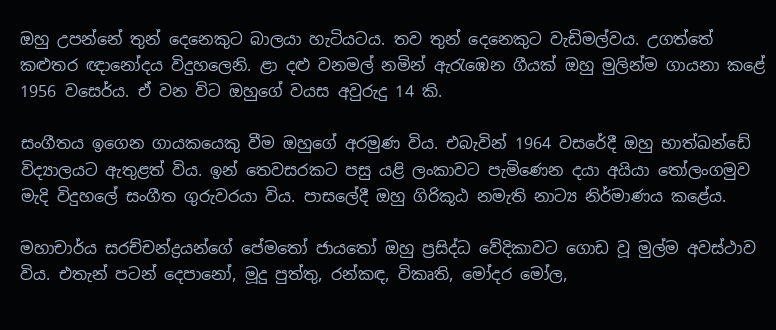ඔහු උපන්නේ තුන් දෙනෙකුට බාලයා හැටියටය. තව තුන් දෙනෙකුට වැඩිමල්වය. උගත්තේ කළුතර ඥානෝදය විදුහලෙනි. ළා දළු වනමල් නමින් ඇරැඹෙන ගීයක් ඔහු මුලින්ම ගායනා කළේ 1956 වසෙර්ය. ඒ වන විට ඔහුගේ වයස අවුරුදු 14 කි.

සංගීතය ඉගෙන ගායකයෙකු වීම ඔහුගේ අරමුණ විය. එබැවින් 1964 වසරේදී ඔහු භාත්ඛන්ඩේ විද්‍යාලයට ඇතුළත් විය. ඉන් තෙවසරකට පසු යළි ලංකාවට පැමිණෙන දයා අයියා තෝලංගමුව මැදි විදුහලේ සංගීත ගුරුවරයා විය. පාසලේදී ඔහු ගිරිකූඨ නමැති නාට්‍ය නිර්මාණය කළේය.

මහාචාර්ය සරච්චන්ද්‍රයන්ගේ පේමතෝ ජායතෝ ඔහු ප්‍රසිද්ධ වේදිකාවට ගොඩ වූ මුල්ම අවස්ථාව විය. එතැන් පටන් දෙපානෝ, මූදු පුත්තු, රන්කඳ, විකෘති, මෝදර මෝල,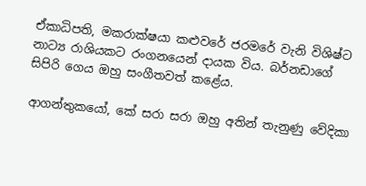ඒකාධිපති, මකරාක්ෂයා කළුවරේ ජරමරේ වැනි විශිෂ්ට නාට්‍ය රාශියකට රංගනයෙන් දායක විය. බර්නඩාගේ සිපිරි ගෙය ඔහු සංගීතවත් කළේය.

ආගන්තුකයෝ, කේ සරා සරා ඔහු අතින් තැනුණු වේදිකා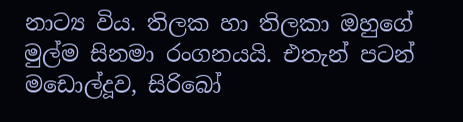නාට්‍ය විය. තිලක හා තිලකා ඔහුගේ මුල්ම සිනමා රංගනයයි. එතැන් පටන් මඩොල්දූව, සිරිබෝ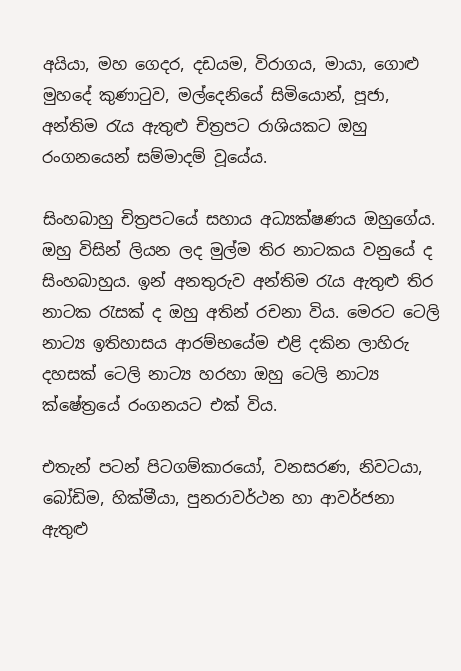අයියා, මහ ගෙදර, දඩයම, විරාගය, මායා, ගොළු මුහදේ කුණාටුව, මල්දෙනියේ සිමියොන්, පූජා, අන්තිම රැය ඇතුළු චිත්‍රපට රාශියකට ඔහු රංගනයෙන් සම්මාදම් වූයේය.

සිංහබාහු චිත්‍රපටයේ සහාය අධ්‍යක්ෂණය ඔහුගේය. ඔහු විසින් ලියන ලද මුල්ම තිර නාටකය වනුයේ ද සිංහබාහුය. ඉන් අනතුරුව අන්තිම රැය ඇතුළු තිර නාටක රැසක් ද ඔහු අතින් රචනා විය. මෙරට ටෙලි නාට්‍ය ඉතිහාසය ආරම්භයේම එළි දකින ලාහිරු දහසක් ටෙලි නාට්‍ය හරහා ඔහු ටෙලි නාට්‍ය ක්ෂේත්‍රයේ රංගනයට එක් විය.

එතැන් පටන් පිටගම්කාරයෝ, වනසරණ, නිවටයා, බෝඩිම, හික්මීයා, පුනරාවර්ථන හා ආවර්ජනා ඇතුළු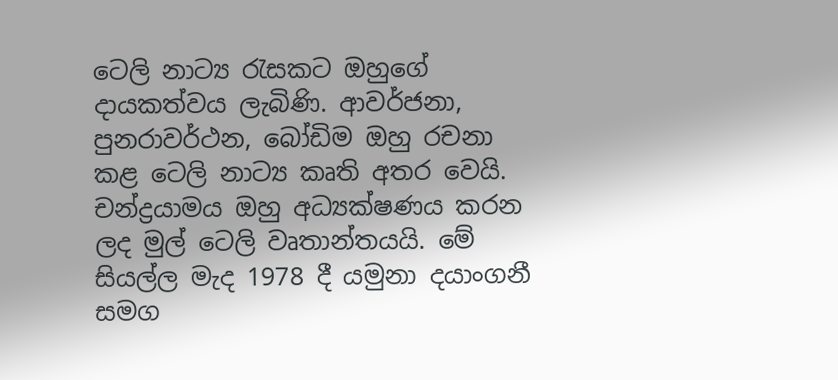ටෙලි නාට්‍ය රැසකට ඔහුගේ දායකත්වය ලැබිණි. ආවර්ජනා, පුනරාවර්ථන, බෝඩිම ඔහු රචනා කළ ටෙලි නාට්‍ය කෘති අතර වෙයි. චන්ද්‍රයාමය ඔහු අධ්‍යක්ෂණය කරන ලද මුල් ටෙලි වෘතාන්තයයි. මේ සියල්ල මැද 1978 දී යමුනා දයාංගනී සමග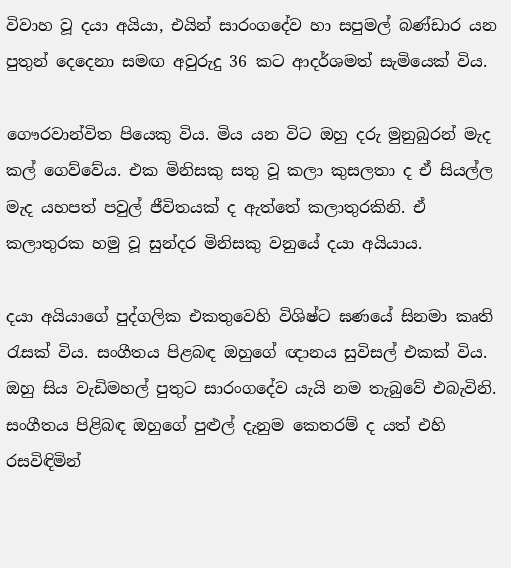විවාහ වූ දයා අයියා, එයින් සාරංගදේව හා සපුමල් බණ්ඩාර යන පුතුන් දෙදෙනා සමඟ අවුරුදු 36 කට ආදර්ශමත් සැමියෙක් විය.

ගෞරවාන්විත පියෙකු විය. මිය යන විට ඔහු දරු මුනුබුරන් මැද කල් ගෙව්වේය. එක මිනිසකු සතු වූ කලා කුසලතා ද ඒ සියල්ල මැද යහපත් පවුල් ජීවිතයක් ද ඇත්තේ කලාතුරකිනි. ඒ කලාතුරක හමු වූ සුන්දර මිනිසකු වනුයේ දයා අයියාය.

දයා අයියාගේ පුද්ගලික එකතුවෙහි විශිෂ්ට ඝණයේ සිනමා කෘති රැසක් විය. සංගීතය පිළබඳ ඔහුගේ ඥානය සුවිසල් එකක් විය. ඔහු සිය වැඩිමහල් පුතුට සාරංගදේව යැයි නම තැබුවේ එබැවිනි. සංගීතය පිළිබඳ ඔහුගේ පුළුල් දැනුම කෙතරම් ද යත් එහි රසවිඳිමින්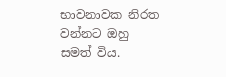භාවනාවක නිරත වන්නට ඔහු සමත් විය.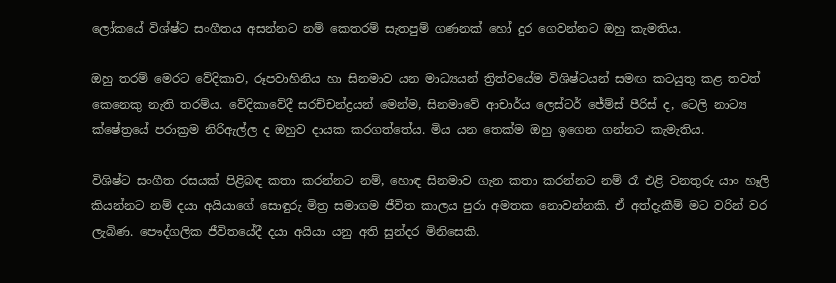ලෝකයේ විශ්ෂ්ට සංගීතය අසන්නට නම් කෙතරම් සැතපුම් ගණනක් හෝ දුර ගෙවන්නට ඔහු කැමතිය.

ඔහු තරම් මෙරට වේදිකාව, රූපවාහිනිය හා සිනමාව යන මාධ්‍යයන් ත්‍රිත්වයේම විශිෂ්ටයන් සමඟ කටයුතු කළ තවත් කෙනෙකු නැති තරම්ය. වේදිකාවේදී සරච්චන්ද්‍රයන් මෙන්ම, සිනමාවේ ආචාර්ය ලෙස්ටර් ජේම්ස් පීරිස් ද, ටෙලි නාට්‍ය ක්ෂේත්‍රයේ පරාක්‍රම නිරිඇල්ල ද ඔහුව දායක කරගත්තේය. මිය යන තෙක්ම ඔහු ඉගෙන ගන්නට කැමැතිය.

විශිෂ්ට සංගීත රසයක් පිළිබඳ කතා කරන්නට නම්, හොඳ සිනමාව ගැන කතා කරන්නට නම් රෑ එළි වනතුරු යාං හෑලි කියන්නට නම් දයා අයියාගේ සොඳුරු මිත්‍ර සමාගම ජීවිත කාලය පුරා අමතක නොවන්නකි. ඒ අත්දැකීම් මට වරින් වර ලැබිණ. පෞද්ගලික ජීවිතයේදී දයා අයියා යනු අති සුන්දර මිනිසෙකි.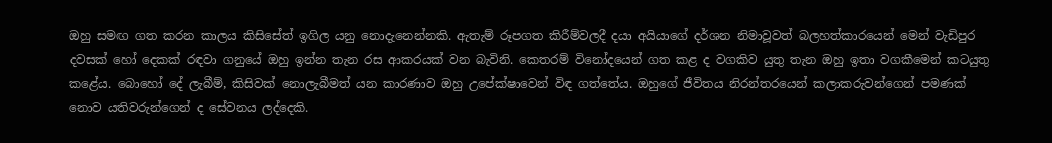ඔහු සමඟ ගත කරන කාලය කිසිසේත් ඉගිල යනු නොදැනෙන්නකි. ඇතැම් රූපගත කිරීම්වලදී දයා අයියාගේ දර්ශන නිමාවූවත් බලහත්කාරයෙන් මෙන් වැඩිපුර දවසක් හෝ දෙකක් රඳවා ගනුයේ ඔහු ඉන්න තැන රස ආකරයක් වන බැවිනි. කෙතරම් විනෝදයෙන් ගත කළ ද වගකිව යුතු තැන ඔහු ඉතා වගකීමෙන් කටයුතු කළේය. බොහෝ දේ ලැබීම්, කිසිවක් නොලැබීමත් යන කාරණාව ඔහු උපේක්ෂාවෙන් විඳ ගත්තේය. ඔහුගේ ජීවිතය නිරන්තරයෙන් කලාකරුවන්ගෙන් පමණක් නොව යතිවරුන්ගෙන් ද සේවනය ලද්දෙකි.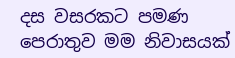දස වසරකට පමණ පෙරාතුව මම නිවාසයක්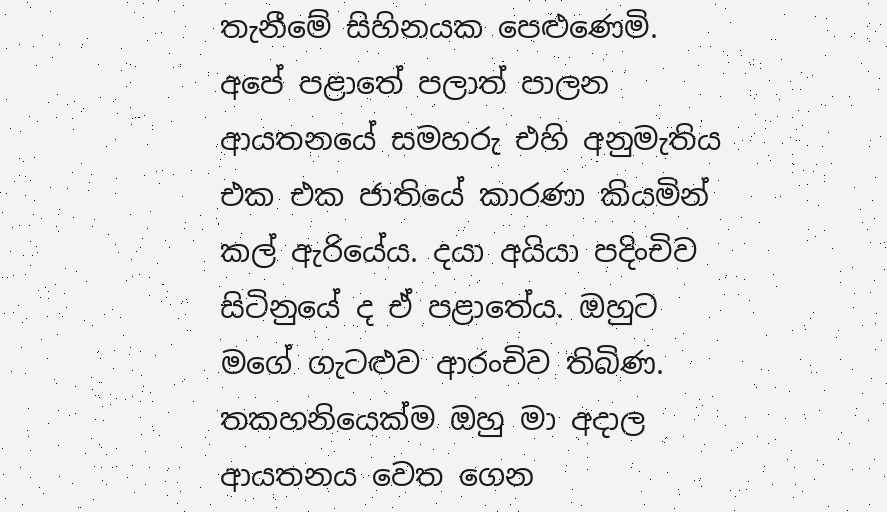තැනීමේ සිහිනයක පෙළුණෙමි. අපේ පළාතේ පලාත් පාලන ආයතනයේ සමහරු එහි අනුමැතිය එක එක ජාතියේ කාරණා කියමින් කල් ඇරියේය. දයා අයියා පදිංචිව සිටිනුයේ ද ඒ පළාතේය. ඔහුට මගේ ගැටළුව ආරංචිව තිබිණ. තකහනියෙක්ම ඔහු මා අදාල ආයතනය වෙත ගෙන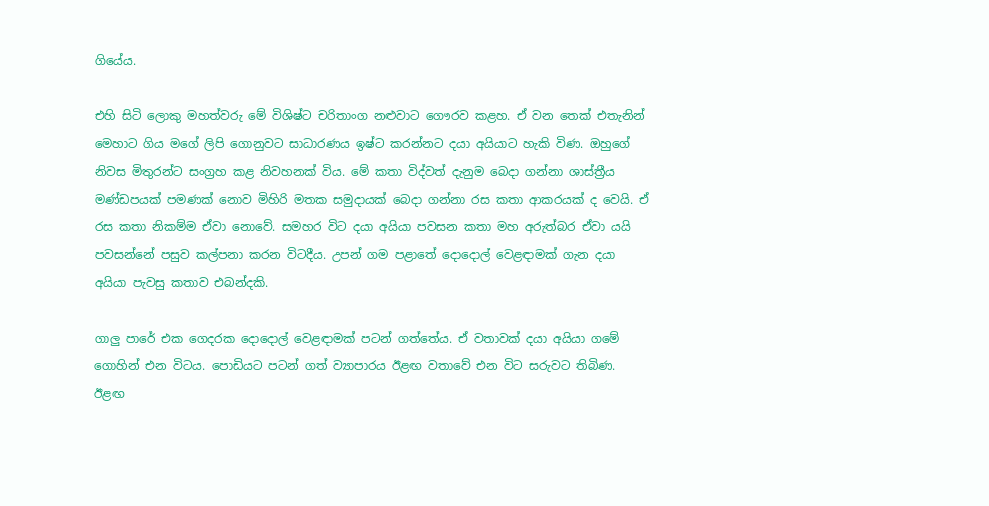ගියේය.

එහි සිටි ලොකු මහත්වරු මේ විශිෂ්ට චරිතාංග නළුවාට ගෞරව කළහ. ඒ වන තෙක් එතැනින් මෙහාට ගිය මගේ ලිපි ගොනුවට සාධාරණය ඉෂ්ට කරන්නට දයා අයියාට හැකි විණ. ඔහුගේ නිවස මිතුරන්ට සංග්‍රහ කළ නිවහනක් විය. මේ කතා විද්වත් දැනුම බෙදා ගන්නා ශාස්ත්‍රීය මණ්ඩපයක් පමණක් නොව මිහිරි මතක සමුදායක් බෙදා ගන්නා රස කතා ආකරයක් ද වෙයි. ඒ රස කතා නිකම්ම ඒවා නොවේ. සමහර විට දයා අයියා පවසන කතා මහ අරුත්බර ඒවා යයි පවසන්නේ පසුව කල්පනා කරන විටදීය. උපන් ගම පළාතේ දොදොල් වෙළඳාමක් ගැන දයා අයියා පැවසු කතාව එබන්දකි.

ගාලු පාරේ එක ගෙදරක දොදොල් වෙළඳාමක් පටන් ගත්තේය. ඒ වතාවක් දයා අයියා ගමේ ගොහින් එන විටය. පොඩියට පටන් ගත් ව්‍යාපාරය ඊළඟ වතාවේ එන විට සරුවට තිබිණ. ඊළඟ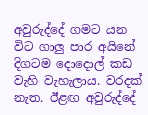අවුරුද්දේ ගමට යන විට ගාලු පාර අයිනේ දිගටම දොදොල් කඩ වැහි වැහැලාය. වරදක් නැත. ඊළඟ අවුරුද්දේ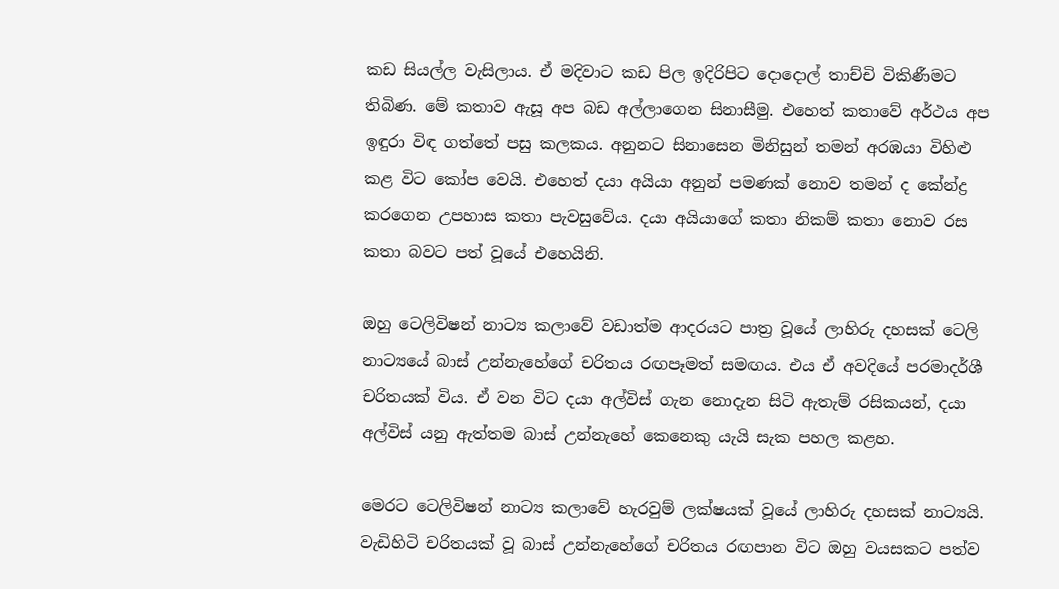කඩ සියල්ල වැසිලාය. ඒ මදිවාට කඩ පිල ඉදිරිපිට දොදොල් තාච්චි විකිණීමට තිබිණ. මේ කතාව ඇසූ අප බඩ අල්ලාගෙන සිනාසීමු. එහෙත් කතාවේ අර්ථය අප ඉඳුරා විඳ ගත්තේ පසු කලකය. අනුනට සිනාසෙන මිනිසුන් තමන් අරඹයා විහිළු කළ විට කෝප වෙයි. එහෙත් දයා අයියා අනුන් පමණක් නොව තමන් ද කේන්ද්‍ර කරගෙන උපහාස කතා පැවසුවේය. දයා අයියාගේ කතා නිකම් කතා නොව රස කතා බවට පත් වූයේ එහෙයිනි.

ඔහු ටෙලිවිෂන් නාට්‍ය කලාවේ වඩාත්ම ආදරයට පාත්‍ර වූයේ ලාහිරු දහසක් ටෙලි නාට්‍යයේ බාස් උන්නැහේගේ චරිතය රඟපෑමත් සමඟය. එය ඒ අවදියේ පරමාදර්ශී චරිතයක් විය. ඒ වන විට දයා අල්විස් ගැන නොදැන සිටි ඇතැම් රසිකයන්, දයා අල්විස් යනු ඇත්තම බාස් උන්නැහේ කෙනෙකු යැයි සැක පහල කළහ.

මෙරට ටෙලිවිෂන් නාට්‍ය කලාවේ හැරවුම් ලක්ෂයක් වූයේ ලාහිරු දහසක් නාට්‍යයි. වැඩිහිටි චරිතයක් වූ බාස් උන්නැහේගේ චරිතය රඟපාන විට ඔහු වයසකට පත්ව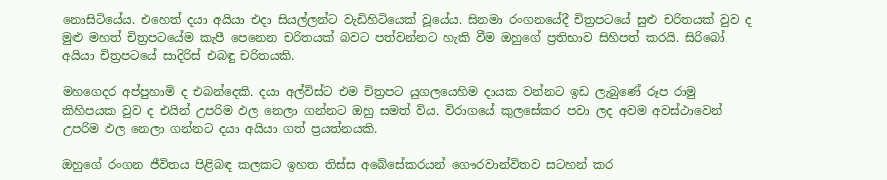නොසිටියේය. එහෙත් දයා අයියා එදා සියල්ලන්ට වැඩිහිටියෙක් වූයේය. සිනමා රංගනයේදී චිත්‍රපටයේ සුළු චරිතයක් වුව ද මුළු මහත් චිත්‍රපටයේම කැපී පෙනෙන චරිතයක් බවට පත්වන්නට හැකි වීම ඔහුගේ ප්‍රතිභාව සිහිපත් කරයි. සිරිබෝ අයියා චිත්‍රපටයේ සාදිරිස් එබඳු චරිතයකි.

මහගෙදර අප්පුහාමි ද එබන්දෙකි. දයා අල්විස්ට එම චිත්‍රපට යුගලයෙහිම දායක වන්නට ඉඩ ලැබුණේ රූප රාමු කිහිපයක වුව ද එයින් උපරිම ඵල නෙලා ගන්නට ඔහු සමත් විය. විරාගයේ කුලසේකර පවා ලද අවම අවස්ථාවෙන් උපරිම ඵල නෙලා ගන්නට දයා අයියා ගත් ප්‍රයත්නයකි.

ඔහුගේ රංගන ජීවිතය පිළිබඳ කලකට ඉහත තිස්ස අබේසේකරයන් ගෞරවාන්විතව සටහන් කර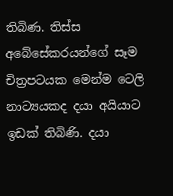තිබිණ. තිස්ස අබේසේකරයන්ගේ සෑම චිත්‍රපටයක මෙන්ම ටෙලි නාට්‍යයකද දයා අයියාට ඉඩක් තිබිණි. දයා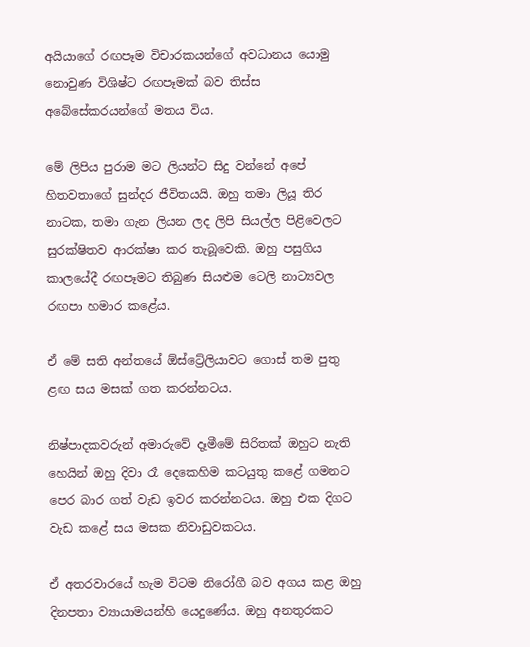අයියාගේ රඟපෑම විචාරකයන්ගේ අවධානය යොමු නොවුණ විශිෂ්ට රඟපෑමක් බව තිස්ස අබේසේකරයන්ගේ මතය විය.

මේ ලිපිය පුරාම මට ලියන්ට සිදු වන්නේ අපේ හිතවතාගේ සුන්දර ජීවිතයයි. ඔහු තමා ලියූ තිර නාටක, තමා ගැන ලියන ලද ලිපි සියල්ල පිළිවෙලට සුරක්ෂිතව ආරක්ෂා කර තැබූවෙකි. ඔහු පසුගිය කාලයේදී රඟපෑමට තිබුණ සියළුම ටෙලි නාට්‍යවල රඟපා හමාර කළේය.

ඒ මේ සති අන්තයේ ඕස්ට්‍රේලියාවට ගොස් තම පුතු ළඟ සය මසක් ගත කරන්නටය.

නිෂ්පාදකවරුන් අමාරුවේ දෑමීමේ සිරිතක් ඔහුට නැති හෙයින් ඔහු දිවා රෑ දෙකෙහිම කටයුතු කළේ ගමනට පෙර බාර ගත් වැඩ ඉවර කරන්නටය. ඔහු එක දිගට වැඩ කළේ සය මසක නිවාඩුවකටය.

ඒ අතරවාරයේ හැම විටම නිරෝගී බව අගය කළ ඔහු දිනපතා ව්‍යායාමයන්හි යෙදුණේය. ඔහු අනතුරකට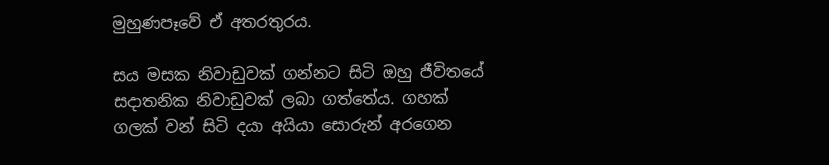මුහුණපෑවේ ඒ අතරතුරය.

සය මසක නිවාඩුවක් ගන්නට සිටි ඔහු ජීවිතයේ සදාතනික නිවාඩුවක් ලබා ගත්තේය. ගහක් ගලක් වන් සිටි දයා අයියා සොරුන් අරගෙන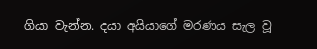ගියා වැන්න. දයා අයියාගේ මරණය සැල වූ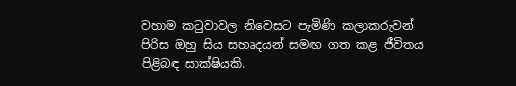වහාම කටුවාවල නිවෙසට පැමිණි කලාකරුවන් පිරිස ඔහු සිය සහෘදයන් සමඟ ගත කළ ජීවිතය පිළිබඳ සාක්ෂියකි.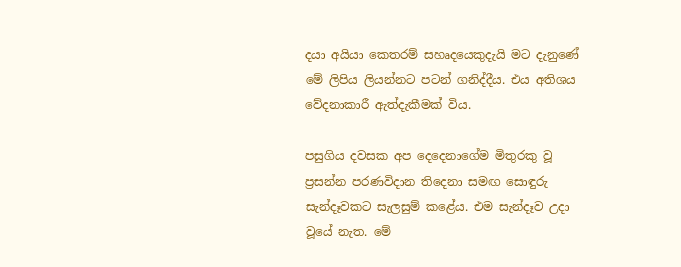දයා අයියා කෙතරම් සහෘදයෙකුදැයි මට දැනුණේ මේ ලිපිය ලියන්නට පටන් ගනිද්දීය. එය අතිශය වේදනාකාරී ඇත්දැකීමක් විය.

පසුගිය දවසක අප දෙදෙනාගේම මිතුරකු වූ ප්‍රසන්න පරණවිදාන තිදෙනා සමඟ සොඳුරු සැන්දෑවකට සැලසුම් කළේය. එම සැන්දෑව උදා වූයේ නැත. මේ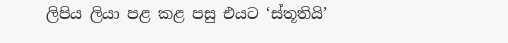ලිපිය ලියා පළ කළ පසු එයට ‘ස්තූතියි’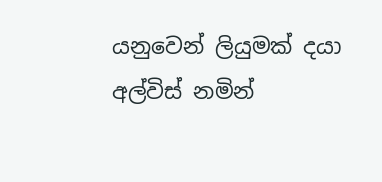යනුවෙන් ලියුමක් දයා අල්විස් නමින්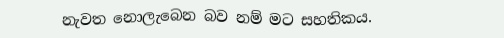නැවත නොලැබෙන බව නම් මට සහතිකය.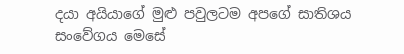දයා අයියාගේ මුළු පවුලටම අපගේ සාතිශය සංවේගය මෙසේ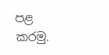පළ කරමු.